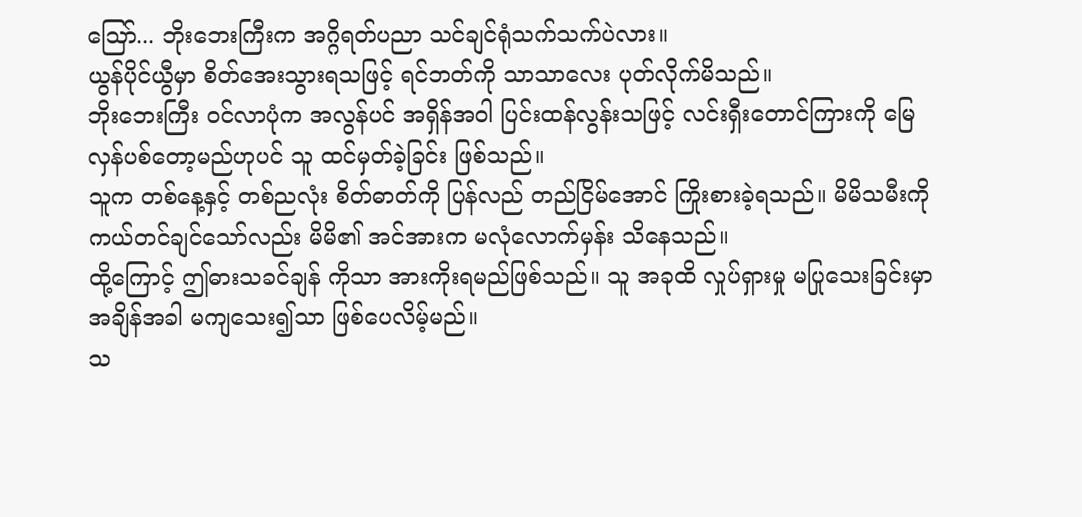ဩော်... ဘိုးဘေးကြီးက အဂ္ဂိရတ်ပညာ သင်ချင်ရုံသက်သက်ပဲလား။
ယွန်ပိုင်ယွီမှာ စိတ်အေးသွားရသဖြင့် ရင်ဘတ်ကို သာသာလေး ပုတ်လိုက်မိသည်။
ဘိုးဘေးကြီး ဝင်လာပုံက အလွန်ပင် အရှိန်အဝါ ပြင်းထန်လွန်းသဖြင့် လင်းရှီးတောင်ကြားကို မြေလှန်ပစ်တော့မည်ဟုပင် သူ ထင်မှတ်ခဲ့ခြင်း ဖြစ်သည်။
သူက တစ်နေ့နှင့် တစ်ညလုံး စိတ်ဓာတ်ကို ပြန်လည် တည်ငြိမ်အောင် ကြိုးစားခဲ့ရသည်။ မိမိသမီးကို ကယ်တင်ချင်သော်လည်း မိမိ၏ အင်အားက မလုံလောက်မှန်း သိနေသည်။
ထို့ကြောင့် ဤဓားသခင်ချန် ကိုသာ အားကိုးရမည်ဖြစ်သည်။ သူ အခုထိ လှုပ်ရှားမှု မပြုသေးခြင်းမှာ အချိန်အခါ မကျသေး၍သာ ဖြစ်ပေလိမ့်မည်။
သ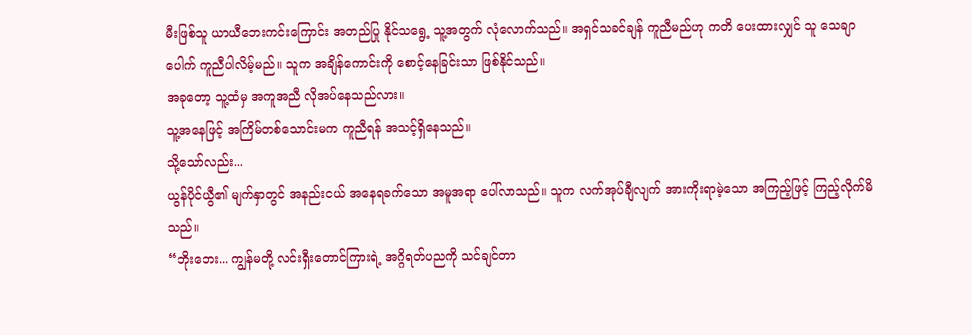မီးဖြစ်သူ ယာယီဘေးကင်းကြောင်း အတည်ပြု နိုင်သရွေ့ သူ့အတွက် လုံလောက်သည်။ အရှင်သခင်ချန် ကူညီမည်ဟု ကတိ ပေးထားလျှင် သူ သေချာပေါက် ကူညီပါလိမ့်မည်။ သူက အချိန်ကောင်းကို စောင့်နေခြင်းသာ ဖြစ်နိုင်သည်။
အခုတော့ သူ့ထံမှ အကူအညီ လိုအပ်နေသည်လား။
သူ့အနေဖြင့် အကြိမ်တစ်သောင်းမက ကူညီရန် အသင့်ရှိနေသည်။
သို့သော်လည်း...
ယွန်ပိုင်ယွီ၏ မျက်နှာတွင် အနည်းငယ် အနေရခက်သော အမူအရာ ပေါ်လာသည်။ သူက လက်အုပ်ချီလျက် အားကိုးရာမဲ့သော အကြည့်ဖြင့် ကြည့်လိုက်မိသည်။
“ဘိုးဘေး... ကျွန်မတို့ လင်းရှီးတောင်ကြားရဲ့ အဂ္ဂိရတ်ပညကို သင်ချင်တာ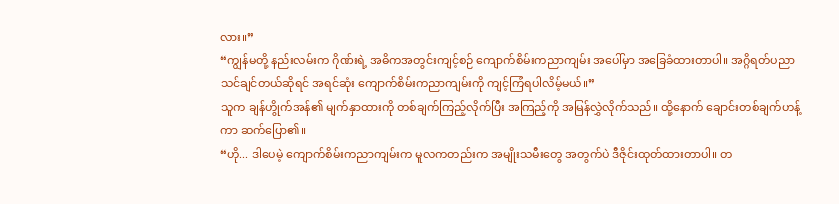လား။”
“ကျွန်မတို့ နည်းလမ်းက ဂိုဏ်းရဲ့ အဓိကအတွင်းကျင့်စဉ် ကျောက်စိမ်းကညာကျမ်း အပေါ်မှာ အခြေခံထားတာပါ။ အဂ္ဂိရတ်ပညာ သင်ချင်တယ်ဆိုရင် အရင်ဆုံး ကျောက်စိမ်းကညာကျမ်းကို ကျင့်ကြံရပါလိမ့်မယ်။”
သူက ချန်ဟွိုက်အန်၏ မျက်နှာထားကို တစ်ချက်ကြည့်လိုက်ပြီး အကြည့်ကို အမြန်လွှဲလိုက်သည်။ ထို့နောက် ချောင်းတစ်ချက်ဟန့်ကာ ဆက်ပြော၏။
“ဟို... ဒါပေမဲ့ ကျောက်စိမ်းကညာကျမ်းက မူလကတည်းက အမျိုးသမီးတွေ အတွက်ပဲ ဒီဇိုင်းထုတ်ထားတာပါ။ တ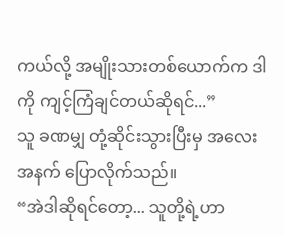ကယ်လို့ အမျိုးသားတစ်ယောက်က ဒါကို ကျင့်ကြံချင်တယ်ဆိုရင်...”
သူ ခဏမျှ တုံ့ဆိုင်းသွားပြီးမှ အလေးအနက် ပြောလိုက်သည်။
“အဲဒါဆိုရင်တော့... သူတို့ရဲ့ဟာ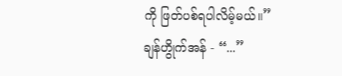ကို ဖြတ်ပစ်ရပါလိမ့်မယ်။”
ချန်ဟွိုက်အန် - “...”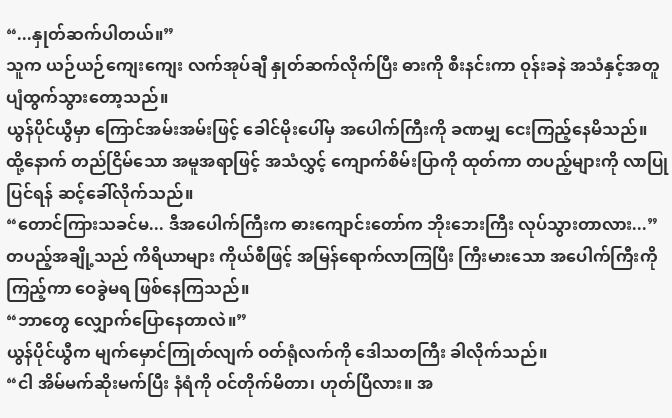“...နှုတ်ဆက်ပါတယ်။”
သူက ယဉ်ယဉ်ကျေးကျေး လက်အုပ်ချီ နှုတ်ဆက်လိုက်ပြီး ဓားကို စီးနင်းကာ ဝုန်းခနဲ အသံနှင့်အတူ ပျံထွက်သွားတော့သည်။
ယွန်ပိုင်ယွီမှာ ကြောင်အမ်းအမ်းဖြင့် ခေါင်မိုးပေါ်မှ အပေါက်ကြီးကို ခဏမျှ ငေးကြည့်နေမိသည်။ ထို့နောက် တည်ငြိမ်သော အမူအရာဖြင့် အသံလွှင့် ကျောက်စိမ်းပြာကို ထုတ်ကာ တပည့်များကို လာပြုပြင်ရန် ဆင့်ခေါ်လိုက်သည်။
“တောင်ကြားသခင်မ... ဒီအပေါက်ကြီးက ဓားကျောင်းတော်က ဘိုးဘေးကြီး လုပ်သွားတာလား...”
တပည့်အချို့သည် ကိရိယာများ ကိုယ်စီဖြင့် အမြန်ရောက်လာကြပြီး ကြီးမားသော အပေါက်ကြီးကို ကြည့်ကာ ဝေခွဲမရ ဖြစ်နေကြသည်။
“ဘာတွေ လျှောက်ပြောနေတာလဲ။”
ယွန်ပိုင်ယွီက မျက်မှောင်ကြုတ်လျက် ဝတ်ရုံလက်ကို ဒေါသတကြီး ခါလိုက်သည်။
“ငါ အိမ်မက်ဆိုးမက်ပြီး နံရံကို ဝင်တိုက်မိတာ၊ ဟုတ်ပြီလား။ အ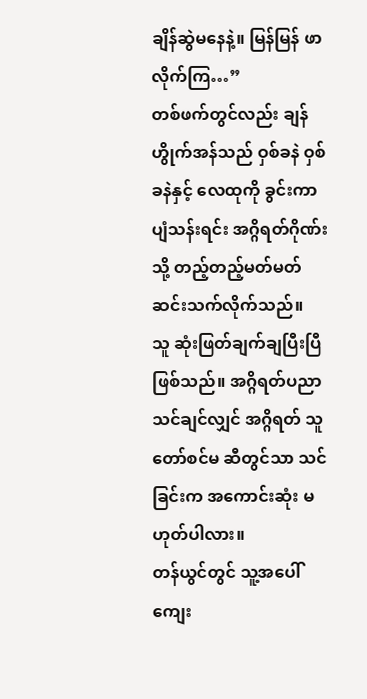ချိန်ဆွဲမနေနဲ့။ မြန်မြန် ဖာလိုက်ကြ…”
တစ်ဖက်တွင်လည်း ချန်ဟွိုက်အန်သည် ဝှစ်ခနဲ ဝှစ်ခနဲနှင့် လေထုကို ခွင်းကာ ပျံသန်းရင်း အဂ္ဂိရတ်ဂိုဏ်းသို့ တည့်တည့်မတ်မတ် ဆင်းသက်လိုက်သည်။
သူ ဆုံးဖြတ်ချက်ချပြီးပြီ ဖြစ်သည်။ အဂ္ဂိရတ်ပညာ သင်ချင်လျှင် အဂ္ဂိရတ် သူတော်စင်မ ဆီတွင်သာ သင်ခြင်းက အကောင်းဆုံး မဟုတ်ပါလား။
တန်ယွင်တွင် သူ့အပေါ် ကျေး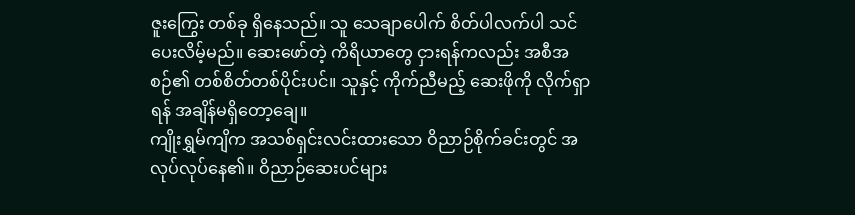ဇူးကြွေး တစ်ခု ရှိနေသည်။ သူ သေချာပေါက် စိတ်ပါလက်ပါ သင်ပေးလိမ့်မည်။ ဆေးဖော်တဲ့ ကိရိယာတွေ ငှားရန်ကလည်း အစီအစဉ်၏ တစ်စိတ်တစ်ပိုင်းပင်။ သူနှင့် ကိုက်ညီမည့် ဆေးဖိုကို လိုက်ရှာရန် အချိန်မရှိတော့ချေ။
ကျိုးရွှမ်ကျိက အသစ်ရှင်းလင်းထားသော ဝိညာဉ်စိုက်ခင်းတွင် အလုပ်လုပ်နေ၏။ ဝိညာဉ်ဆေးပင်များ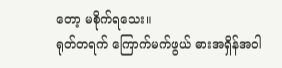တော့ မစိုက်ရသေး။
ရုတ်တရက် ကြောက်မက်ဖွယ် ဓားအရှိန်အဝါ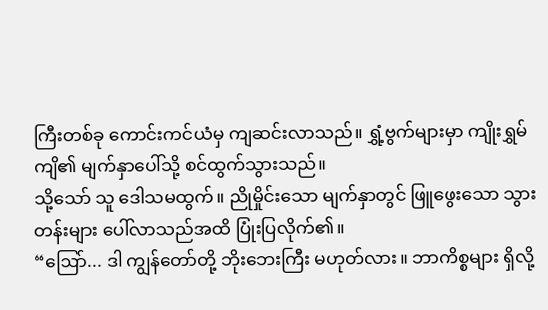ကြီးတစ်ခု ကောင်းကင်ယံမှ ကျဆင်းလာသည်။ ရွှံ့ဗွက်များမှာ ကျိုးရွှမ်ကျိ၏ မျက်နှာပေါ်သို့ စင်ထွက်သွားသည်။
သို့သော် သူ ဒေါသမထွက်။ ညိုမှိုင်းသော မျက်နှာတွင် ဖြူဖွေးသော သွားတန်းများ ပေါ်လာသည်အထိ ပြုံးပြလိုက်၏။
“ဩော်... ဒါ ကျွန်တော်တို့ ဘိုးဘေးကြီး မဟုတ်လား။ ဘာကိစ္စများ ရှိလို့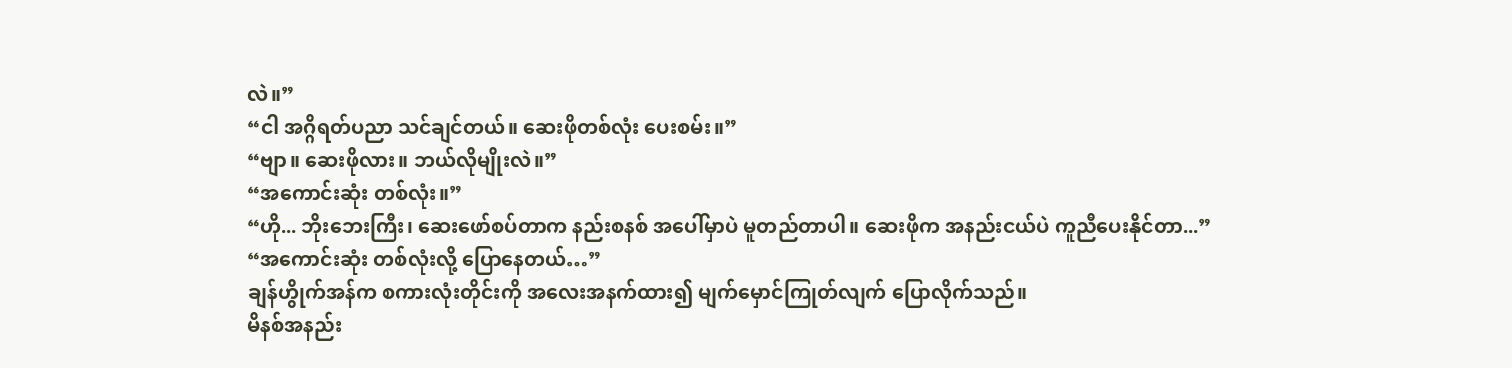လဲ။”
“ငါ အဂ္ဂိရတ်ပညာ သင်ချင်တယ်။ ဆေးဖိုတစ်လုံး ပေးစမ်း။”
“ဗျာ။ ဆေးဖိုလား။ ဘယ်လိုမျိုးလဲ။”
“အကောင်းဆုံး တစ်လုံး။”
“ဟို... ဘိုးဘေးကြီး၊ ဆေးဖော်စပ်တာက နည်းစနစ် အပေါ်မှာပဲ မူတည်တာပါ။ ဆေးဖိုက အနည်းငယ်ပဲ ကူညီပေးနိုင်တာ...”
“အကောင်းဆုံး တစ်လုံးလို့ ပြောနေတယ်…”
ချန်ဟွိုက်အန်က စကားလုံးတိုင်းကို အလေးအနက်ထား၍ မျက်မှောင်ကြုတ်လျက် ပြောလိုက်သည်။
မိနစ်အနည်း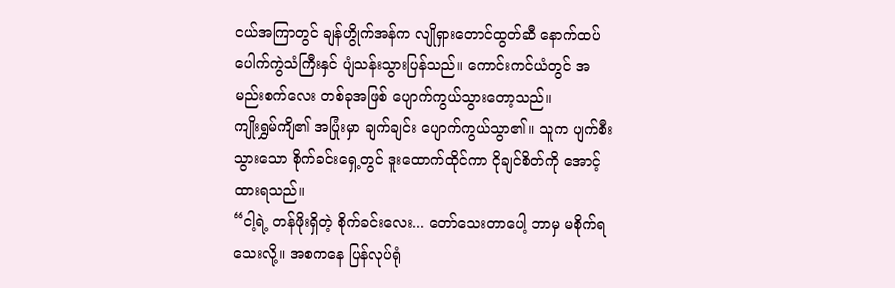ငယ်အကြာတွင် ချန်ဟွိုက်အန်က လျိုရှားတောင်ထွတ်ဆီ နောက်ထပ် ပေါက်ကွဲသံကြီးနှင် ပျံသန်းသွားပြန်သည်။ ကောင်းကင်ယံတွင် အမည်းစက်လေး တစ်ခုအဖြစ် ပျောက်ကွယ်သွားတော့သည်။
ကျိုးရွှမ်ကျိ၏ အပြုံးမှာ ချက်ချင်း ပျောက်ကွယ်သွာ၏။ သူက ပျက်စီးသွားသော စိုက်ခင်းရှေ့တွင် ဒူးထောက်ထိုင်ကာ ငိုချင်စိတ်ကို အောင့်ထားရသည်။
“ငါ့ရဲ့ တန်ဖိုးရှိတဲ့ စိုက်ခင်းလေး... တော်သေးတာပေါ့ ဘာမှ မစိုက်ရသေးလို့။ အစကနေ ပြန်လုပ်ရုံ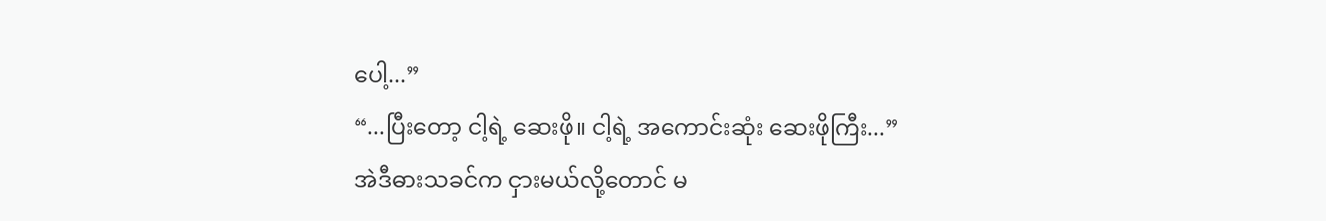ပေါ့...”
“...ပြီးတော့ ငါ့ရဲ့ ဆေးဖို။ ငါ့ရဲ့ အကောင်းဆုံး ဆေးဖိုကြီး...”
အဲဒီဓားသခင်က ငှားမယ်လို့တောင် မ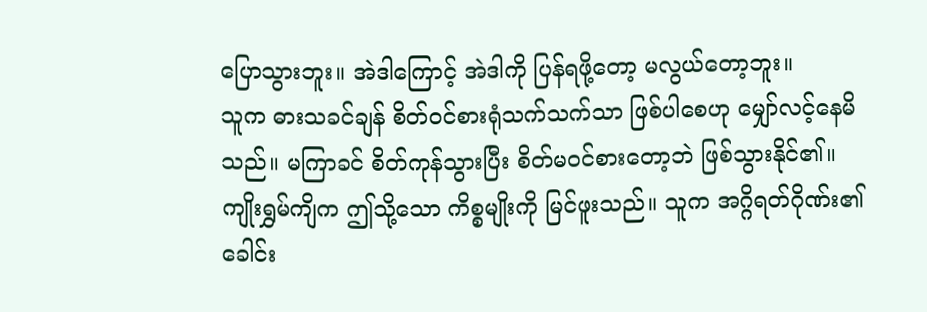ပြောသွားဘူး။ အဲဒါကြောင့် အဲဒါကို ပြန်ရဖို့တော့ မလွယ်တော့ဘူး။
သူက ဓားသခင်ချန် စိတ်ဝင်စားရုံသက်သက်သာ ဖြစ်ပါစေဟု မျှော်လင့်နေမိသည်။ မကြာခင် စိတ်ကုန်သွားပြီး စိတ်မဝင်စားတော့ဘဲ ဖြစ်သွားနိုင်၏။
ကျိုးရွှမ်ကျိက ဤသို့သော ကိစ္စမျိုးကို မြင်ဖူးသည်။ သူက အဂ္ဂိရတ်ဂိုဏ်း၏ ခေါင်း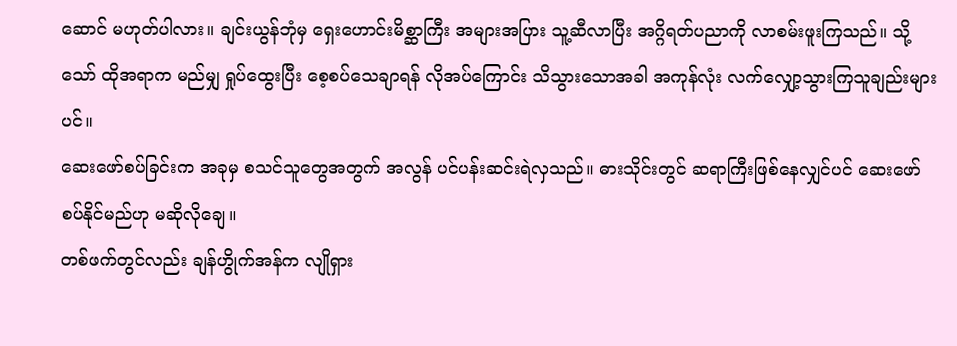ဆောင် မဟုတ်ပါလား။ ချင်းယွန်ဘုံမှ ရှေးဟောင်းမိစ္ဆာကြီး အများအပြား သူ့ဆီလာပြီး အဂ္ဂိရတ်ပညာကို လာစမ်းဖူးကြသည်။ သို့သော် ထိုအရာက မည်မျှ ရှုပ်ထွေးပြီး စေ့စပ်သေချာရန် လိုအပ်ကြောင်း သိသွားသောအခါ အကုန်လုံး လက်လျှော့သွားကြသူချည်းများပင်။
ဆေးဖော်စပ်ခြင်းက အခုမှ စသင်သူတွေအတွက် အလွန် ပင်ပန်းဆင်းရဲလှသည်။ ဓားသိုင်းတွင် ဆရာကြီးဖြစ်နေလျှင်ပင် ဆေးဖော်စပ်နိုင်မည်ဟု မဆိုလိုချေ။
တစ်ဖက်တွင်လည်း ချန်ဟွိုက်အန်က လျိုရှား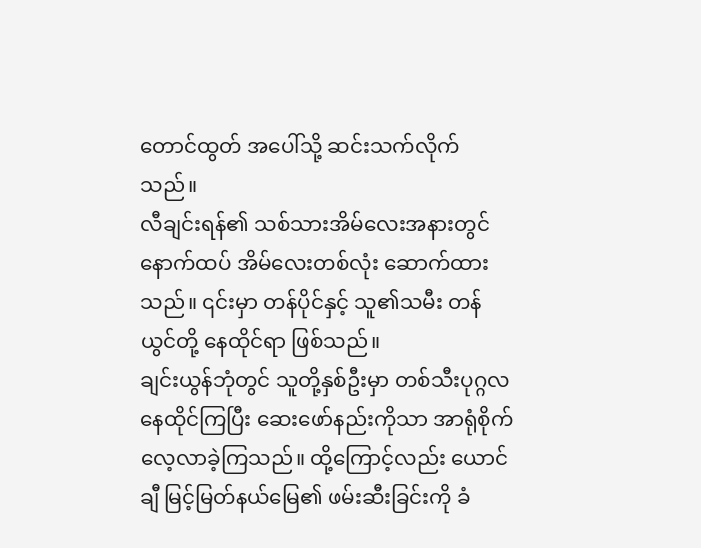တောင်ထွတ် အပေါ်သို့ ဆင်းသက်လိုက်သည်။
လီချင်းရန်၏ သစ်သားအိမ်လေးအနားတွင် နောက်ထပ် အိမ်လေးတစ်လုံး ဆောက်ထားသည်။ ၎င်းမှာ တန်ပိုင်နှင့် သူ၏သမီး တန်ယွင်တို့ နေထိုင်ရာ ဖြစ်သည်။
ချင်းယွန်ဘုံတွင် သူတို့နှစ်ဦးမှာ တစ်သီးပုဂ္ဂလ နေထိုင်ကြပြီး ဆေးဖော်နည်းကိုသာ အာရုံစိုက် လေ့လာခဲ့ကြသည်။ ထို့ကြောင့်လည်း ယောင်ချီ မြင့်မြတ်နယ်မြေ၏ ဖမ်းဆီးခြင်းကို ခံ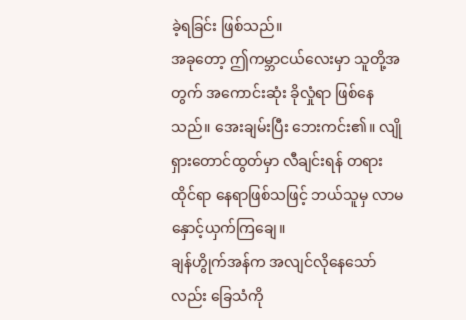ခဲ့ရခြင်း ဖြစ်သည်။
အခုတော့ ဤကမ္ဘာငယ်လေးမှာ သူတို့အတွက် အကောင်းဆုံး ခိုလှုံရာ ဖြစ်နေသည်။ အေးချမ်းပြီး ဘေးကင်း၏။ လျိုရှားတောင်ထွတ်မှာ လီချင်းရန် တရားထိုင်ရာ နေရာဖြစ်သဖြင့် ဘယ်သူမှ လာမနှောင့်ယှက်ကြချေ။
ချန်ဟွိုက်အန်က အလျင်လိုနေသော်လည်း ခြေသံကို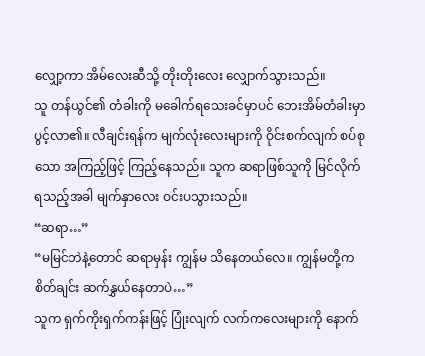လျှော့ကာ အိမ်လေးဆီသို့ တိုးတိုးလေး လျှောက်သွားသည်။
သူ တန်ယွင်၏ တံခါးကို မခေါက်ရသေးခင်မှာပင် ဘေးအိမ်တံခါးမှာ ပွင့်လာ၏။ လီချင်းရန်က မျက်လုံးလေးများကို ဝိုင်းစက်လျက် စပ်စုသော အကြည့်ဖြင့် ကြည့်နေသည်။ သူက ဆရာဖြစ်သူကို မြင်လိုက်ရသည့်အခါ မျက်နှာလေး ဝင်းပသွားသည်။
“ဆရာ…”
“မမြင်ဘဲနဲ့တောင် ဆရာမှန်း ကျွန်မ သိနေတယ်လေ။ ကျွန်မတို့က စိတ်ချင်း ဆက်နွှယ်နေတာပဲ…”
သူက ရှက်ကိုးရှက်ကန်းဖြင့် ပြုံးလျက် လက်ကလေးများကို နောက်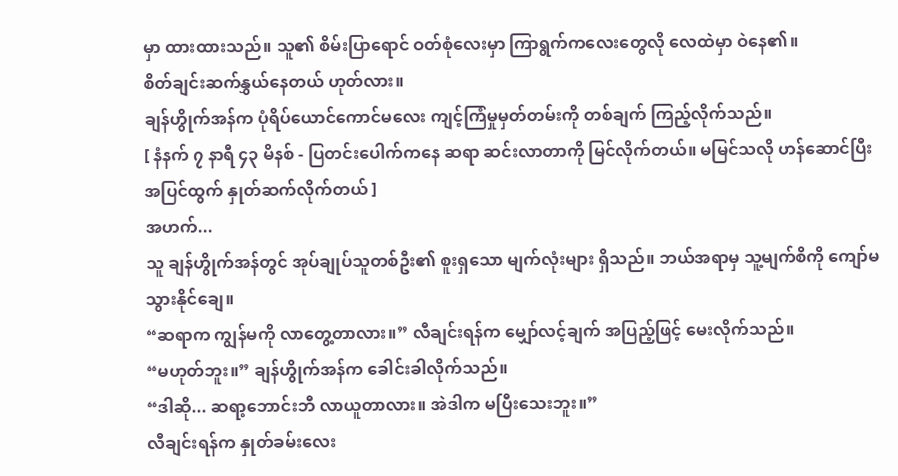မှာ ထားထားသည်။ သူ၏ စိမ်းပြာရောင် ဝတ်စုံလေးမှာ ကြာရွက်ကလေးတွေလို လေထဲမှာ ဝဲနေ၏။
စိတ်ချင်းဆက်နွှယ်နေတယ် ဟုတ်လား။
ချန်ဟွိုက်အန်က ပုံရိပ်ယောင်ကောင်မလေး ကျင့်ကြံမှုမှတ်တမ်းကို တစ်ချက် ကြည့်လိုက်သည်။
[ နံနက် ၇ နာရီ ၄၃ မိနစ် - ပြတင်းပေါက်ကနေ ဆရာ ဆင်းလာတာကို မြင်လိုက်တယ်။ မမြင်သလို ဟန်ဆောင်ပြီး အပြင်ထွက် နှုတ်ဆက်လိုက်တယ် ]
အဟက်...
သူ ချန်ဟွိုက်အန်တွင် အုပ်ချုပ်သူတစ်ဦး၏ စူးရှသော မျက်လုံးများ ရှိသည်။ ဘယ်အရာမှ သူ့မျက်စိကို ကျော်မသွားနိုင်ချေ။
“ဆရာက ကျွန်မကို လာတွေ့တာလား။” လီချင်းရန်က မျှော်လင့်ချက် အပြည့်ဖြင့် မေးလိုက်သည်။
“မဟုတ်ဘူး။” ချန်ဟွိုက်အန်က ခေါင်းခါလိုက်သည်။
“ဒါဆို... ဆရာ့ဘောင်းဘီ လာယူတာလား။ အဲဒါက မပြီးသေးဘူး။”
လီချင်းရန်က နှုတ်ခမ်းလေး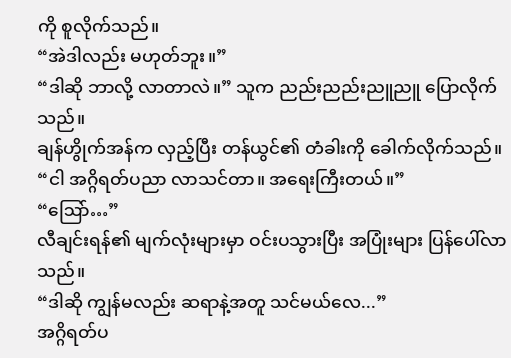ကို စူလိုက်သည်။
“အဲဒါလည်း မဟုတ်ဘူး။”
“ဒါဆို ဘာလို့ လာတာလဲ။” သူက ညည်းညည်းညူညူ ပြောလိုက်သည်။
ချန်ဟွိုက်အန်က လှည့်ပြီး တန်ယွင်၏ တံခါးကို ခေါက်လိုက်သည်။
“ငါ အဂ္ဂိရတ်ပညာ လာသင်တာ။ အရေးကြီးတယ်။”
“ဩော်…”
လီချင်းရန်၏ မျက်လုံးများမှာ ဝင်းပသွားပြီး အပြုံးများ ပြန်ပေါ်လာသည်။
“ဒါဆို ကျွန်မလည်း ဆရာနဲ့အတူ သင်မယ်လေ...”
အဂ္ဂိရတ်ပ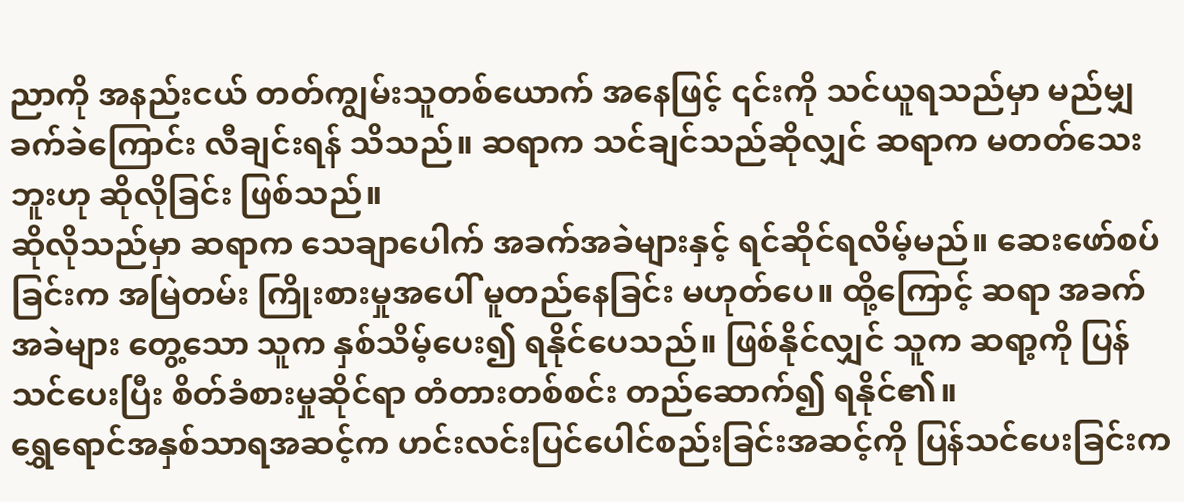ညာကို အနည်းငယ် တတ်ကျွမ်းသူတစ်ယောက် အနေဖြင့် ၎င်းကို သင်ယူရသည်မှာ မည်မျှ ခက်ခဲကြောင်း လီချင်းရန် သိသည်။ ဆရာက သင်ချင်သည်ဆိုလျှင် ဆရာက မတတ်သေးဘူးဟု ဆိုလိုခြင်း ဖြစ်သည်။
ဆိုလိုသည်မှာ ဆရာက သေချာပေါက် အခက်အခဲများနှင့် ရင်ဆိုင်ရလိမ့်မည်။ ဆေးဖော်စပ်ခြင်းက အမြဲတမ်း ကြိုးစားမှုအပေါ် မူတည်နေခြင်း မဟုတ်ပေ။ ထို့ကြောင့် ဆရာ အခက်အခဲများ တွေ့သော သူက နှစ်သိမ့်ပေး၍ ရနိုင်ပေသည်။ ဖြစ်နိုင်လျှင် သူက ဆရာ့ကို ပြန်သင်ပေးပြီး စိတ်ခံစားမှုဆိုင်ရာ တံတားတစ်စင်း တည်ဆောက်၍ ရနိုင်၏။
ရွှေရောင်အနှစ်သာရအဆင့်က ဟင်းလင်းပြင်ပေါင်စည်းခြင်းအဆင့်ကို ပြန်သင်ပေးခြင်းက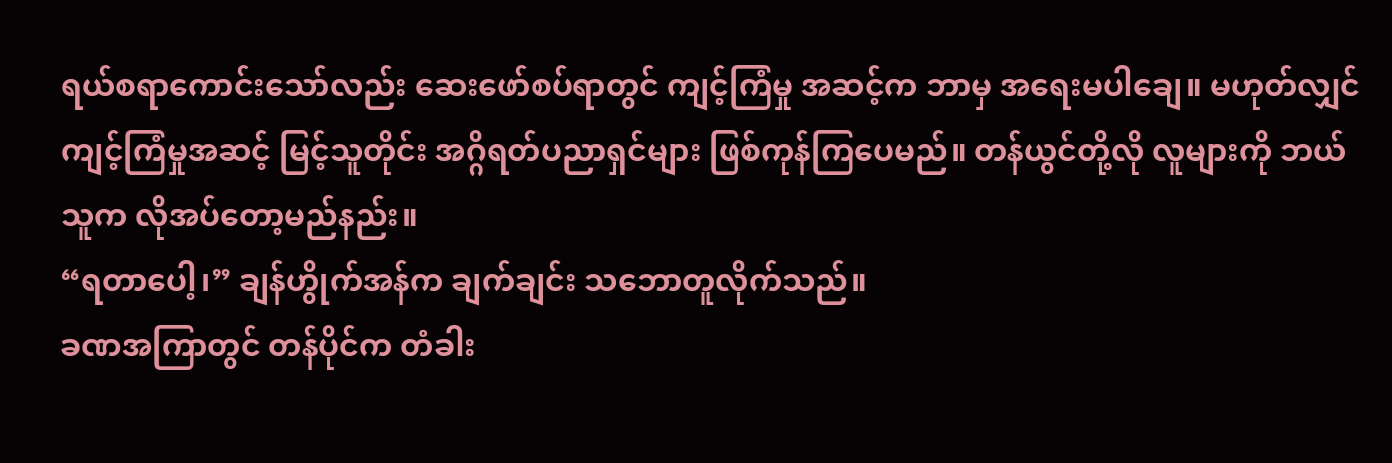ရယ်စရာကောင်းသော်လည်း ဆေးဖော်စပ်ရာတွင် ကျင့်ကြံမှု အဆင့်က ဘာမှ အရေးမပါချေ။ မဟုတ်လျှင် ကျင့်ကြံမှုအဆင့် မြင့်သူတိုင်း အဂ္ဂိရတ်ပညာရှင်များ ဖြစ်ကုန်ကြပေမည်။ တန်ယွင်တို့လို လူများကို ဘယ်သူက လိုအပ်တော့မည်နည်း။
“ရတာပေါ့၊” ချန်ဟွိုက်အန်က ချက်ချင်း သဘောတူလိုက်သည်။
ခဏအကြာတွင် တန်ပိုင်က တံခါး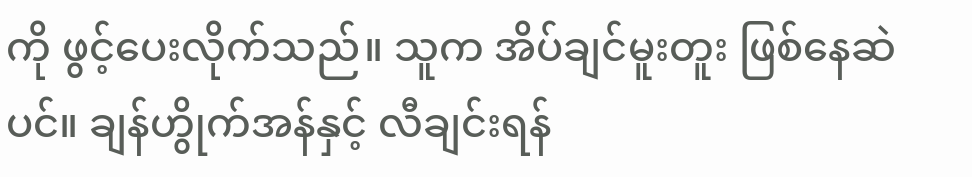ကို ဖွင့်ပေးလိုက်သည်။ သူက အိပ်ချင်မူးတူး ဖြစ်နေဆဲပင်။ ချန်ဟွိုက်အန်နှင့် လီချင်းရန်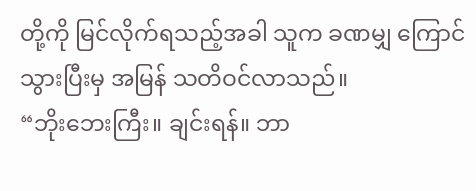တို့ကို မြင်လိုက်ရသည့်အခါ သူက ခဏမျှ ကြောင်သွားပြီးမှ အမြန် သတိဝင်လာသည်။
“ဘိုးဘေးကြီး။ ချင်းရန်။ ဘာ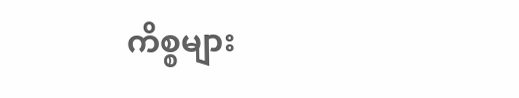ကိစ္စများ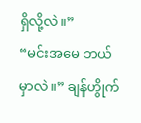ရှိလို့လဲ။”
“မင်းအမေ ဘယ်မှာလဲ။” ချန်ဟွိုက်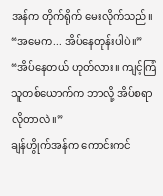အန်က တိုက်ရိုက် မေးလိုက်သည်။
“အမေက... အိပ်နေတုန်းပါပဲ။”
“အိပ်နေတယ် ဟုတ်လား။ ကျင့်ကြံသူတစ်ယောက်က ဘာလို့ အိပ်စရာ လိုတာလဲ။”
ချန်ဟွိုက်အန်က ကောင်းကင်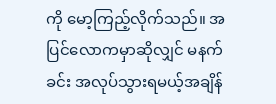ကို မော့ကြည့်လိုက်သည်။ အပြင်လောကမှာဆိုလျှင် မနက်ခင်း အလုပ်သွားရမယ့်အချိန်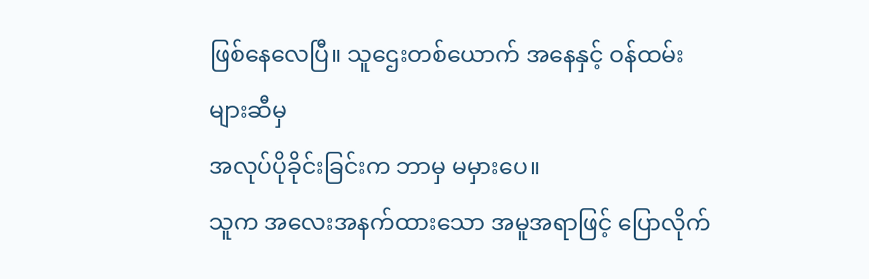ဖြစ်နေလေပြီ။ သူဌေးတစ်ယောက် အနေနှင့် ဝန်ထမ်းများဆီမှ
အလုပ်ပိုခိုင်းခြင်းက ဘာမှ မမှားပေ။
သူက အလေးအနက်ထားသော အမူအရာဖြင့် ပြောလိုက်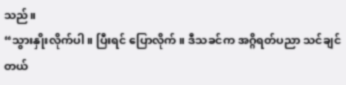သည်။
“သွားနှိုးလိုက်ပါ။ ပြီးရင် ပြောလိုက်။ ဒီသခင်က အဂ္ဂိရတ်ပညာ သင်ချင်တယ်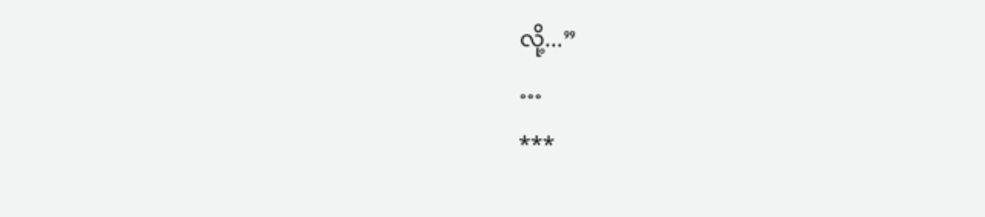လို့...”
…
***